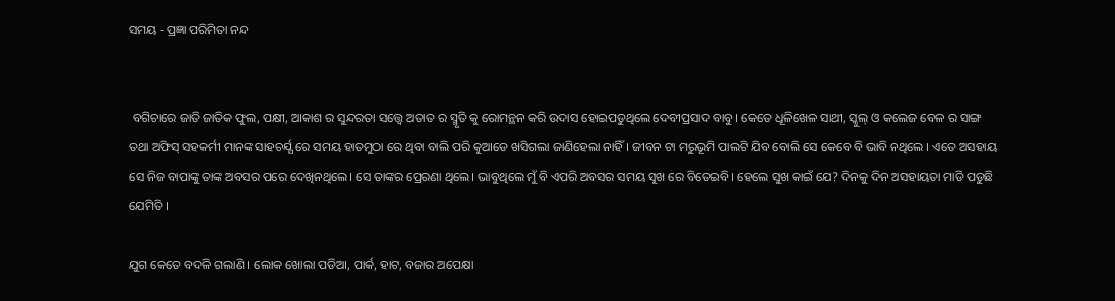ସମୟ - ପ୍ରଜ୍ଞା ପରିମିତା ନନ୍ଦ


 ବଗିଚାରେ ଜାତି ଜାତିକ ଫୁଲ, ପକ୍ଷୀ, ଆକାଶ ର ସୁନ୍ଦରତା ସତ୍ତ୍ୱେ ଅତାତ ର ସ୍ମୃତି କୁ ରୋମନ୍ଥନ କରି ଉଦାସ ହୋଇପଡୁଥିଲେ ଦେବୀପ୍ରସାଦ ବାବୁ। କେତେ ଧୂଳିଖେଳ ସାଥୀ, ସ୍କୁଲ୍ ଓ କଲେଜ ବେଳ ର ସାଙ୍ଗ ତଥା ଅଫିସ୍ ସହକର୍ମୀ ମାନଙ୍କ ସାହଚର୍ଯ୍ଯ ରେ ସମୟ ହାତମୁଠା ରେ ଥିବା ବାଲି ପରି କୁଆଡେ ଖସିଗଲା ଜାଣିହେଲା ନାହିଁ । ଜୀବନ ଟା ମରୁଭୂମି ପାଲଟି ଯିବ ବୋଲି ସେ କେବେ ବି ଭାବି ନଥିଲେ । ଏତେ ଅସହାୟ ସେ ନିଜ ବାପାଙ୍କୁ ତାଙ୍କ ଅବସର ପରେ ଦେଖିନଥିଲେ। ସେ ତାଙ୍କର ପ୍ରେରଣା ଥିଲେ। ଭାବୁଥିଲେ ମୁଁ ବି ଏପରି ଅବସର ସମୟ ସୁଖ ରେ ବିତେଇବି। ହେଲେ ସୁଖ କାଇଁ ଯେ? ଦିନକୁ ଦିନ ଅସହାୟତା ମାଡି ପଡୁଛି ଯେମିତି ।

ଯୁଗ କେତେ ବଦଳି ଗଲାଣି । ଲୋକ ଖୋଲା ପଡିଆ, ପାର୍କ, ହାଟ, ବଜାର ଅପେକ୍ଷା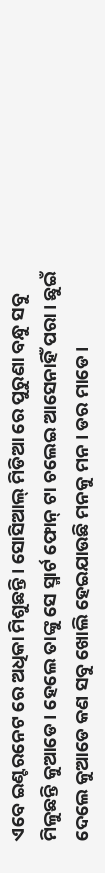ଏବେ ଇଣ୍ଟରନେଟ ରେ ଅଧିକା ମିଶୁଛନ୍ତି। ସୋସିଆଲ୍ ମିଡିଆ ରେ ପୁରୁଣା ବନ୍ଧୁ ସବୁ ମିଳୁଛନ୍ତି କୁଆଡେ। ହେଲେ ତାଙ୍କୁ ସେ ସ୍ମାର୍ଟ ଫୋନ୍ ଟା ଚଲେଇ ଆସେନାହିଁ ପରା। ଛୁଇଁ ଦେଲେ କୁଆଡେ କଣ ସବୁ ଖୋଲି ହେଇଯାଉଛି ମନକୁ ମନ । ଡର ମାଡେ।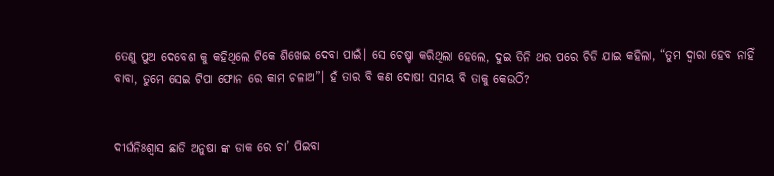ତେଣୁ ପୁଅ ଦେବେଶ କୁ କହିଥିଲେ ଟିକେ ଶିଖେଇ ଦେବା ପାଇଁ। ସେ ଚେଷ୍ଚା କରିଥିଲା ହେଲେ, ଦୁଇ ତିନି ଥର ପରେ ଚିଡି ଯାଇ କହିଲା, “ତୁମ ଦ୍ୱାରା ହେବ ନାହିଁ ବାବା, ତୁମେ ସେଇ ଟିପା ଫୋନ ରେ କାମ ଚଳାଅ”। ହଁ ତାର ବି କଣ ଦୋଷ! ସମୟ ବି ତାକୁ କେଉଠିଁ?


ଦୀର୍ଘନିଃଶ୍ୱାସ ଛାଡି ଅନୁଷା ଙ୍କ ଡାକ ରେ ଚା’ ପିଇବା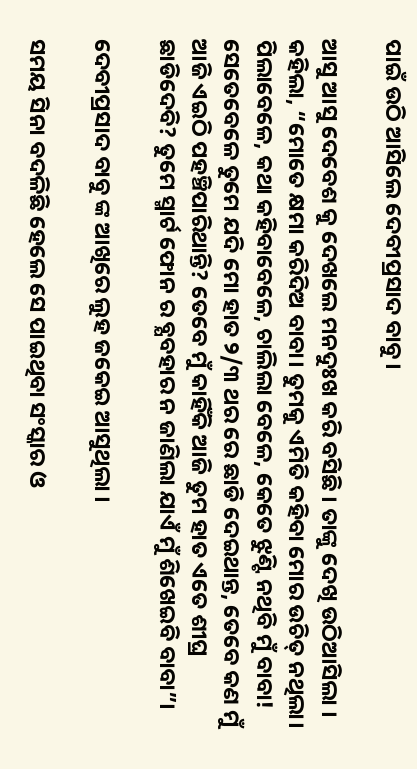ପାଇଁ ଉଠି ଆସିଲେ ଦେବୀପ୍ରସାଦ ବାବୁ।

ଆସୁ ଆସୁ ଦେବେଶ କୁ ଦେଖଲେ ମନଦୁଃଖ କରି ବସିଛି । ତାଙ୍କୁ ଦେଖି ଉଠିଆସିଲା । କହିଲା, “ମୋତେ କ୍ଷମା କରିଦିଅ ବାବା। ତୁମକୁ ଏମିତି କହିବା ମୋର ଉଚିତ୍ ନଥିଲା। ପିଲାବେଳେ, କଥା କହିବାବେଳେ, ଚାଲିଲା ବେଳେ, କେତେ ଝୁଣ୍ଟି ନଥିବି ମୁଁ ବାବା! ସେତେବେଳେ ତୁମେ ଯଦି ମୋ ହାତ ୨/୩ ଥର ରେ ଛାଡି ଦେଇଥାନ୍ତ, ତେବେ କଣ ମୁଁ ଆଜି ଏଇଠି ପହଞ୍ଚିପାରିଥାନ୍ତି? ତେବେ ମୁଁ କାହିଁକି ଆଜି ତୁମ ହାତ ଏତେ ଶୀଘ୍ର ଛାଡିଦେବି? ତୁମେ ସ୍ମାର୍ଟ ଫୋନ ର ବ୍ଯବହାର ନ ଜାଣିଲା ଯାଏଁ ମୁଁ ଶିଖେଇବି ବାବା”।

ଦେବୀପ୍ରସାଦ ବାବୁ ଙ୍କ ଆଖିରେ ଲୁହ ଜକେଇ ଆସୁଥିଲା ।

ସମୟ ସିନା ବଦଳିଛି ହେଲେ ସେ ପାଇଥିବା ସଂସ୍କାର ଓ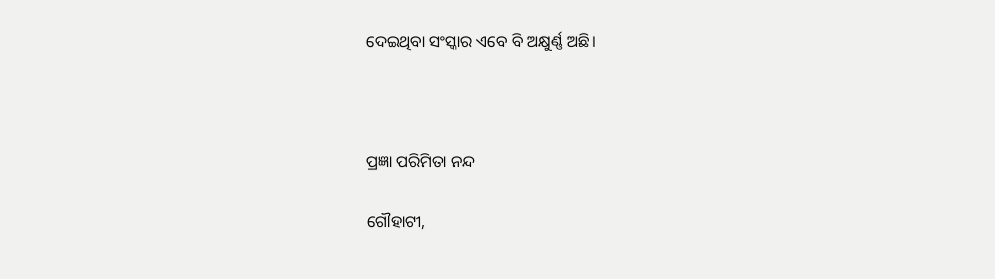ଦେଇଥିବା ସଂସ୍କାର ଏବେ ବି ଅକ୍ଷୁର୍ଣ୍ଣ ଅଛି।



ପ୍ରଜ୍ଞା ପରିମିତା ନନ୍ଦ

ଗୌହାଟୀ,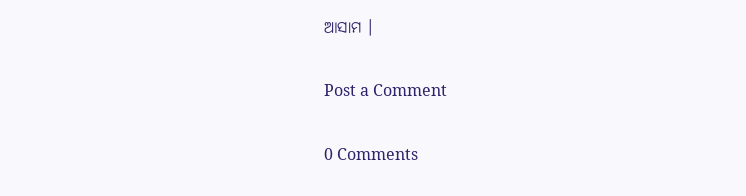ଆସାମ ।

Post a Comment

0 Comments